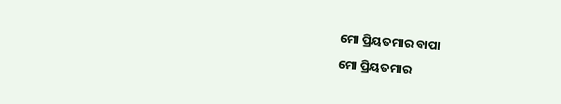ମୋ ପ୍ରିୟତମାର ବାପା
ମୋ ପ୍ରିୟତମାର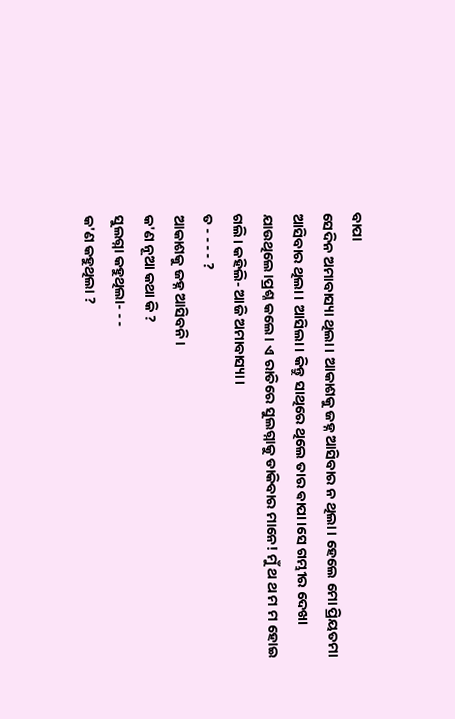ବାପା
ସେଦିନ ଅମାବାସ୍ୟା ଥିଲା। ଆକାଶକୁ ଜହ୍ନ ଆସିବାର ନ ଥିଲା। ହେଲେ ମୋ ପ୍ରିୟତମା ଆସିବାର ଥିଲା। ଆସିଲା। କିନ୍ତୁ ସାଥିରେ ଥିଲେ ତାର ଵାପା।ସେ ଗମ୍ଭୀର ଦେଖା ଯାଉଥିଲେ।ପ୍ରଶ୍ନ କଲେ। ଏ ରାତିରେ ସୁଲଗ୍ନାକୁ ଡାକିବାର ମାନେ! ମୁଁ ଥ ଥ ମ ମ ହୋଇ ଗଲି। କହିଲି- ଆଜି ଅମାବାସ୍ୟା।
ତ - - - - ?
ଆକାଶକୁ ଜହ୍ନ ଆସିବନି।
କ'ଣ ନୂଆ କଥା କି ?
ସୁଲଗ୍ନା କହୁଥିଲା- - -
କ'ଣ କହୁଥିଲା ?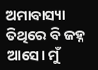ଅମାବାସ୍ୟା ତିଥିରେ ବି ଜହ୍ନ ଆସେ। ମୁଁ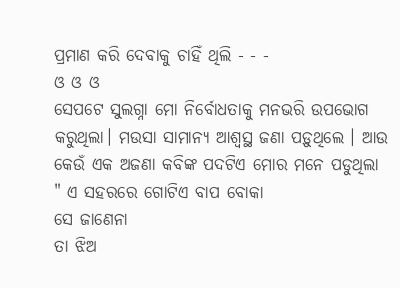ପ୍ରମାଣ କରି ଦେବାକୁ ଚାହିଁ ଥିଲି - - -
ଓ ଓ ଓ
ସେପଟେ ସୁଲଗ୍ନା ମୋ ନିର୍ବୋଧତାକୁ ମନଭରି ଉପଭୋଗ କରୁଥିଲା। ମଉସା ସାମାନ୍ୟ ଆଶ୍ଵସ୍ଥ ଜଣା ପଡ଼ୁଥିଲେ । ଆଉ କେଉଁ ଏକ ଅଜଣା କବିଙ୍କ ପଦଟିଏ ମୋର ମନେ ପଡୁଥିଲା
" ଏ ସହରରେ ଗୋଟିଏ ବାପ ବୋକା
ସେ ଜାଣେନା
ତା ଝିଅ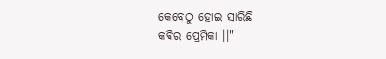କେବେଠୁ ହୋଇ ସାରିଛି
କଵିର ପ୍ରେମିକା ।।"